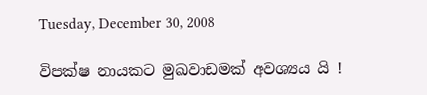Tuesday, December 30, 2008

විපක්ෂ නායකට මුඛවාඩමක් අවශ්‍යය යි !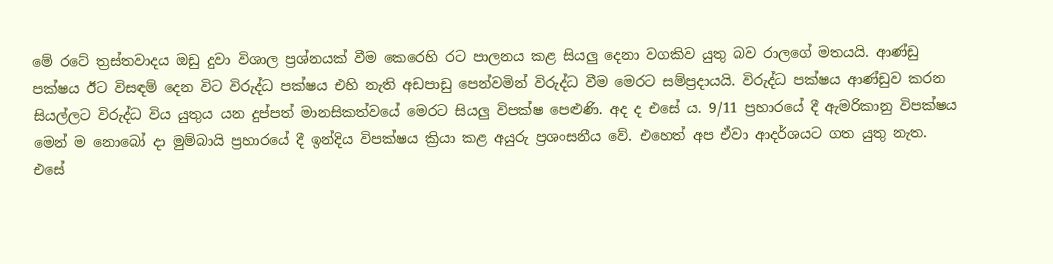මේ රටේ ත්‍රස්තවාදය ඔඩු දුවා විශාල ප්‍රශ්නයක් වීම කෙරෙහි රට පාලනය කළ සියලු දෙනා වගකිව යුතු බව රාලගේ මතයයි. ආණ්ඩු පක්ෂය ඊට විසඳම් දෙන විට විරුද්ධ පක්ෂය එහි නැති අඩපාඩු පෙන්වමින් විරුද්ධ වීම මෙරට සම්ප්‍රදායයි. විරුද්ධ පක්ෂය ආණ්ඩුව කරන සියල්ලට විරුද්ධ විය යුතුය යන දුප්පත් මානසිකත්වයේ මෙරට සියලු විපක්ෂ පෙළුණි. අද ද එසේ ය. 9/11 ප්‍රහාරයේ දී ඇමරිකානු විපක්ෂය මෙන් ම නොබෝ දා මුම්බායි ප්‍රහාරයේ දී ඉන්දිය විපක්ෂය ක්‍රියා කළ අයුරු ප්‍රශංසනීය වේ. එහෙත් අප ඒවා ආදර්ශයට ගත යුතු නැත. එසේ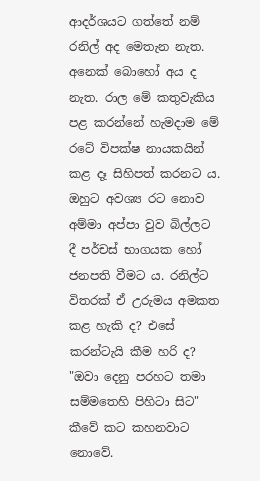ආදර්ශයට ගත්තේ නම් රනිල් අද මෙතැන නැත. අනෙක් බොහෝ අය ද නැත. රාල මේ කතුවැකිය පළ කරන්නේ හැමදාම මේ රටේ විපක්ෂ නායකයින් කළ දෑ සිහිපත් කරනට ය. ඔහුට අවශ්‍ය රට නොව අම්මා අප්පා වුව බිල්ලට දී පර්චස් භාගයක හෝ ජනපති වීමට ය. රනිල්ට විතරක් ඒ උරුමය අමකත කළ හැකි ද? එසේ කරන්ටැයි කීම හරි ද? "ඔවා දෙනු පරහට තමා සම්මතෙහි පිහිටා සිට" කීවේ කට කහනවාට නොවේ.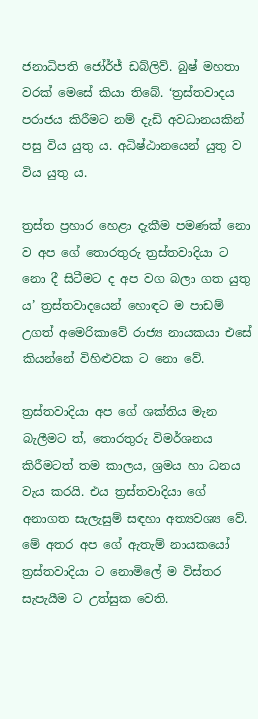ජනාධිපති ජෝර්ජ් ඩබ්ලිව්. බුෂ් මහතා වරක් මෙසේ කියා තිබේ. ‘ත්‍රස්තවාදය පරාජය කිරීමට නම් දැඩි අවධානයකින් පසු විය යුතු ය. අධිෂ්ඨානයෙන් යුතු ව විය යුතු ය.

ත්‍රස්ත ප්‍රහාර හෙළා දැකීම පමණක් නො ව අප ගේ තොරතුරු ත්‍රස්තවාදියා ට නො දී සිටීමට ද අප වග බලා ගත යුතු ය’ ත්‍රස්තවාදයෙන් හොඳට ම පාඩම් උගත් අමෙරිකාවේ රාජ්‍ය නායකයා එසේ කියන්නේ විහිළුවක ට නො වේ.

ත්‍රස්තවාදියා අප ගේ ශක්තිය මැන බැලීමට ත්, තොරතුරු විමර්ශනය කිරීමටත් තම කාලය, ශ්‍රමය හා ධනය වැය කරයි. එය ත්‍රස්තවාදියා ගේ අනාගත සැලැසුම් සඳහා අත්‍යවශ්‍ය වේ. මේ අතර අප ගේ ඇතැම් නායකයෝ ත්‍රස්තවාදියා ට නොමිලේ ම විස්තර සැපැයීම ට උත්සුක වෙති.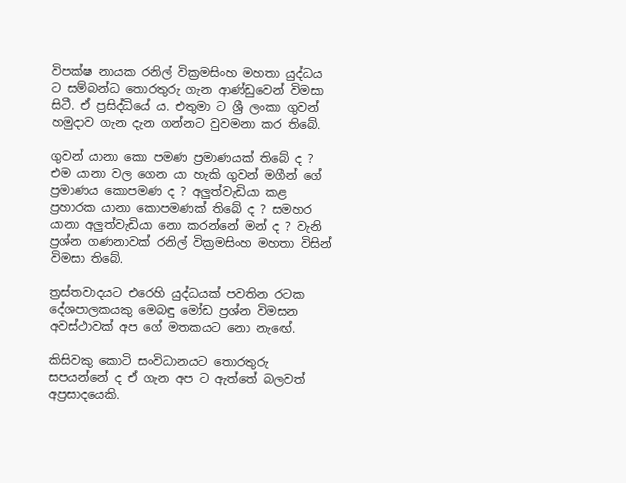විපක්ෂ නායක රනිල් වික්‍රමසිංහ මහතා යුද්ධය ට සම්බන්ධ තොරතුරු ගැන ආණ්ඩුවෙන් විමසා සිටී. ඒ ප්‍රසිද්ධියේ ය. එතුමා ට ශ්‍රී ලංකා ගුවන් හමුදාව ගැන දැන ගන්නට වුවමනා කර තිබේ.

ගුවන් යානා කො පමණ ප්‍රමාණයක් තිබේ ද ? එම යානා වල ගෙන යා හැකි ගුවන් මගීන් ගේ ප්‍රමාණය කොපමණ ද ? අලුත්වැඩියා කළ ප්‍රහාරක යානා කොපමණක් තිබේ ද ? සමහර යානා අලුත්වැඩියා නො කරන්නේ මන් ද ? වැනි ප්‍රශ්න ගණනාවක් රනිල් වික්‍රමසිංහ මහතා විසින් විමසා තිබේ.

ත්‍රස්තවාදයට එරෙහි යුද්ධයක් පවතින රටක දේශපාලකයකු මෙබඳු මෝඩ ප්‍රශ්න විමසන අවස්ථාවක් අප ගේ මතකයට නො නැඟේ.

කිසිවකු කොටි සංවිධානයට තොරතුරු සපයන්නේ ද ඒ ගැන අප ට ඇත්තේ බලවත් අප්‍රසාදයෙකි.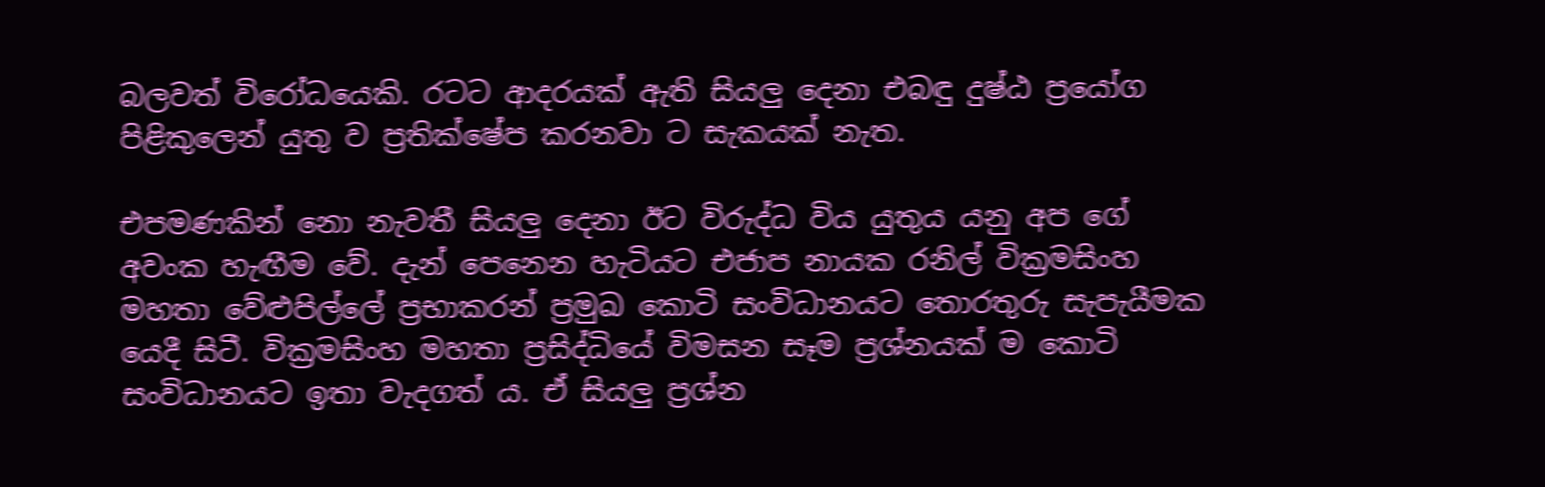බලවත් විරෝධයෙකි. රටට ආදරයක් ඇති සියලු දෙනා එබඳු දුෂ්ඨ ප්‍රයෝග පිළිකුලෙන් යුතු ව ප්‍රතික්ෂේප කරනවා ට සැකයක් නැත.

එපමණකින් නො නැවතී සියලු දෙනා ඊට විරුද්ධ විය යුතුය යනු අප ගේ අවංක හැඟීම වේ. දැන් පෙනෙන හැටියට එජාප නායක රනිල් වික්‍රමසිංහ මහතා වේළුපිල්ලේ ප්‍රභාකරන් ප්‍රමුඛ කොටි සංවිධානයට තොරතුරු සැපැයීමක යෙදී සිටී. වික්‍රමසිංහ මහතා ප්‍රසිද්ධියේ විමසන සෑම ප්‍රශ්නයක් ම කොටි සංවිධානයට ඉතා වැදගත් ය. ඒ සියලු ප්‍රශ්න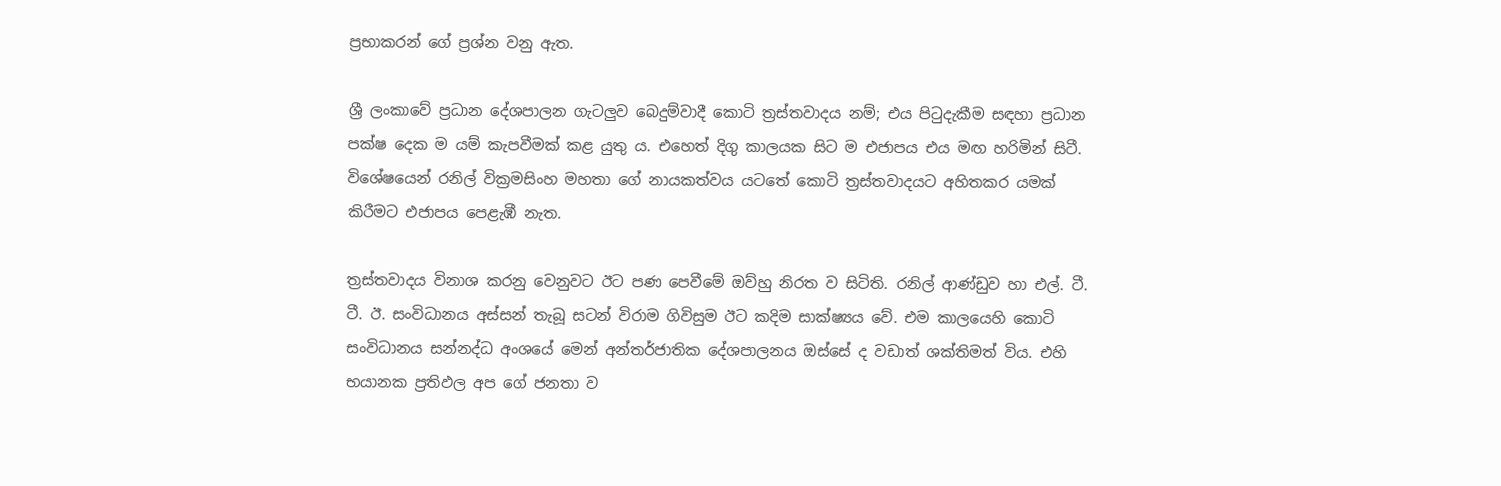ප්‍රභාකරන් ගේ ප්‍රශ්න වනු ඇත.

ශ්‍රී ලංකාවේ ප්‍රධාන දේශපාලන ගැටලුව බෙදුම්වාදී කොටි ත්‍රස්තවාදය නම්; එය පිටුදැකීම සඳහා ප්‍රධාන පක්ෂ දෙක ම යම් කැපවීමක් කළ යුතු ය. එහෙත් දිගු කාලයක සිට ම එජාපය එය මඟ හරිමින් සිටී. විශේෂයෙන් රනිල් වික්‍රමසිංහ මහතා ගේ නායකත්වය යටතේ කොටි ත්‍රස්තවාදයට අහිතකර යමක් කිරීමට එජාපය පෙළැඹී නැත.

ත්‍රස්තවාදය විනාශ කරනු වෙනුවට ඊට පණ පෙවීමේ ඔව්හු නිරත ව සිටිති. රනිල් ආණ්ඩුව හා එල්. ටී. ටී. ඊ. සංවිධානය අස්සන් තැබූ සටන් විරාම ගිවිසුම ඊට කදිම සාක්ෂ්‍යය වේ. එම කාලයෙහි කොටි සංවිධානය සන්නද්ධ අංශයේ මෙන් අන්තර්ජාතික දේශපාලනය ඔස්සේ ද වඩාත් ශක්තිමත් විය. එහි භයානක ප්‍රතිඵල අප ගේ ජනතා ව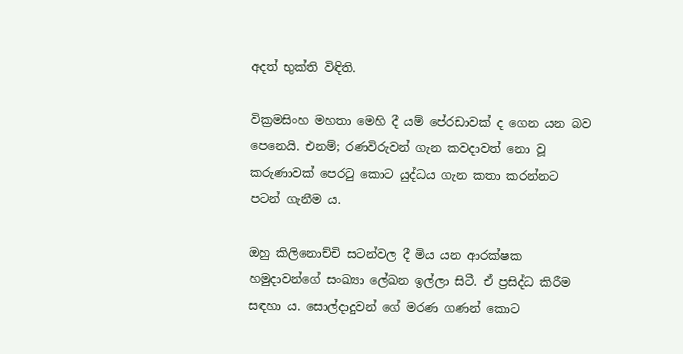අදත් භුක්ති විඳිති.

වික්‍රමසිංහ මහතා මෙහි දී යම් පේ‍රඩාවක් ද ගෙන යන බව පෙනෙයි. එනම්; රණවිරුවන් ගැන කවදාවත් නො වූ කරුණාවක් පෙරටු කොට යුද්ධය ගැන කතා කරන්නට පටන් ගැනීම ය.

ඔහු කිලිනොච්චි සටන්වල දී මිය යන ආරක්ෂක හමුදාවන්ගේ සංඛ්‍යා ලේඛන ඉල්ලා සිටී. ඒ ප්‍රසිද්ධ කිරීම සඳහා ය. සොල්දාදුවන් ගේ මරණ ගණන් කොට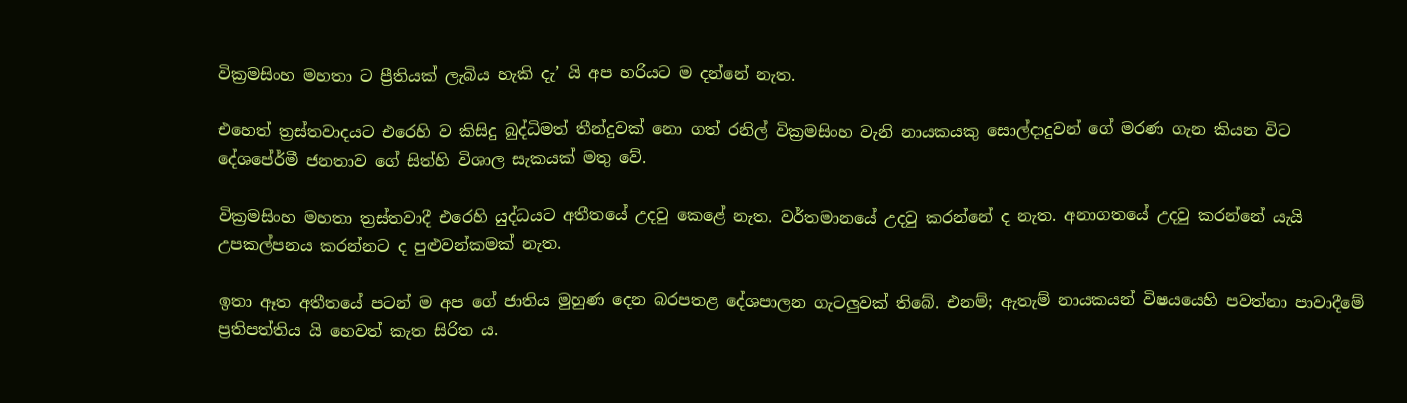වික්‍රමසිංහ මහතා ට ප්‍රීතියක් ලැබිය හැකි දැ’ යි අප හරියට ම දන්නේ නැත.

එහෙත් ත්‍රස්තවාදයට එරෙහි ව කිසිදු බුද්ධිමත් තීන්දුවක් නො ගත් රනිල් වික්‍රමසිංහ වැනි නායකයකු සොල්දාදුවන් ගේ මරණ ගැන කියන විට දේශපේ‍ර්මී ජනතාව ගේ සිත්හි විශාල සැකයක් මතු වේ.

වික්‍රමසිංහ මහතා ත්‍රස්තවාදී එරෙහි යුද්ධයට අතීතයේ උදවු කෙළේ නැත. වර්තමානයේ උදවු කරන්නේ ද නැත. අනාගතයේ උදවු කරන්නේ යැයි උපකල්පනය කරන්නට ද පුළුවන්කමක් නැත.

ඉතා ඈත අතීතයේ පටන් ම අප ගේ ජාතිය මුහුණ දෙන බරපතළ දේශපාලන ගැටලුවක් තිබේ. එනම්; ඇතැම් නායකයන් විෂයයෙහි පවත්නා පාවාදීමේ ප්‍රතිපත්තිය යි හෙවත් කැත සිරිත ය.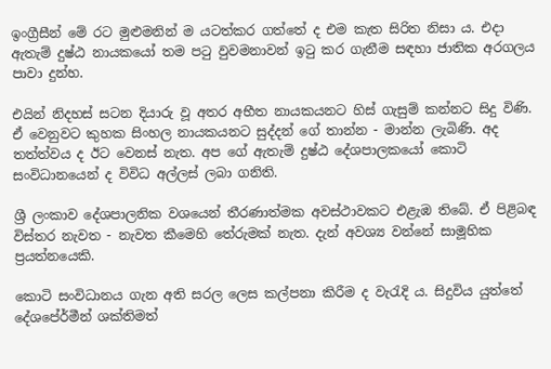ඉංග්‍රීසීන් මේ රට මුළුමනින් ම යටත්කර ගත්තේ ද එම කැත සිරිත නිසා ය. එදා ඇතැම් දුෂ්ඨ නායකයෝ තම පටු වුවමනාවන් ඉටු කර ගැනීම සඳහා ජාතික අරගලය පාවා දුන්හ.

එයින් නිදහස් සටන දියාරු වූ අතර අභීත නායකයනට හිස් ගැසුම් කන්නට සිදු විණි. ඒ වෙනුවට කුහක සිංහල නායකයනට සුද්දන් ගේ තාන්න - මාන්න ලැබිණි. අද තත්ත්වය ද ඊට වෙනස් නැත. අප ගේ ඇතැම් දුෂ්ඨ දේශපාලකයෝ කොටි සංවිධානයෙන් ද විවිධ අල්ලස් ලබා ගනිති.

ශ්‍රී ලංකාව දේශපාලනික වශයෙන් තීරණාත්මක අවස්ථාවකට එළැඹ තිබේ. ඒ පිළිබඳ විස්තර නැවත - නැවත කීමෙහි තේරුමක් නැත. දැන් අවශ්‍ය වන්නේ සාමූහික ප්‍රයත්නයෙකි.

කොටි සංවිධානය ගැන අති සරල ලෙස කල්පනා කිරීම ද වැරැදි ය. සිදුවිය යුත්තේ දේශපේ‍ර්මීන් ශක්තිමත්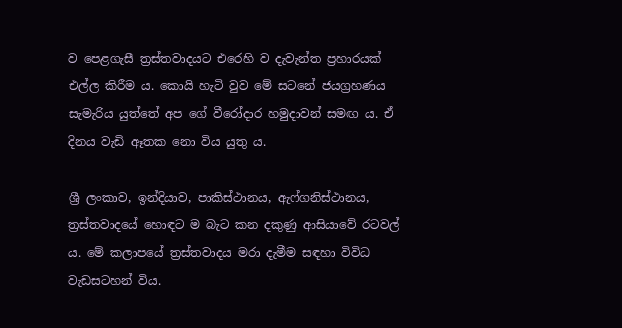ව පෙළගැසී ත්‍රස්තවාදයට එරෙහි ව දැවැන්ත ප්‍රහාරයක් එල්ල කිරීම ය. කොයි හැටි වුව මේ සටනේ ජයග්‍රහණය සැමැරිය යුත්තේ අප ගේ වීරෝදාර හමුදාවන් සමඟ ය. ඒ දිනය වැඩි ඈතක නො විය යුතු ය.

ශ්‍රී ලංකාව, ඉන්දියාව, පාකිස්ථානය, ඇෆ්ගනිස්ථානය, ත්‍රස්තවාදයේ හොඳට ම බැට කන දකුණු ආසියාවේ රටවල් ය. මේ කලාපයේ ත්‍රස්තවාදය මරා දැමීම සඳහා විවිධ වැඩසටහන් විය.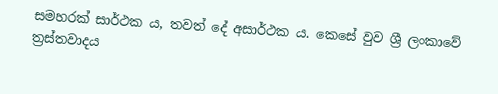සමහරක් සාර්ථක ය, තවත් දේ අසාර්ථක ය. කෙසේ වුව ශ්‍රී ලංකාවේ ත්‍රස්තවාදය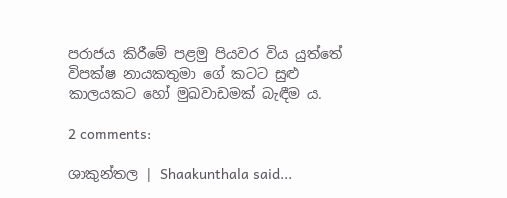පරාජය කිරීමේ පළමු පියවර විය යුත්තේ විපක්ෂ නායකතුමා ගේ කටට සුළු කාලයකට හෝ මුඛවාඩමක් බැඳීම ය.

2 comments:

ශාකුන්තල | Shaakunthala said...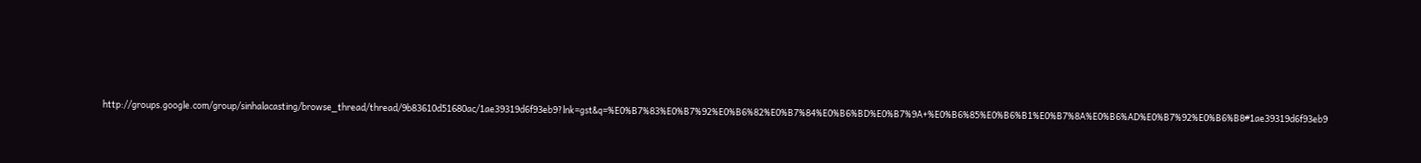http://groups.google.com/group/sinhalacasting/browse_thread/thread/9b83610d51680ac/1ae39319d6f93eb9?lnk=gst&q=%E0%B7%83%E0%B7%92%E0%B6%82%E0%B7%84%E0%B6%BD%E0%B7%9A+%E0%B6%85%E0%B6%B1%E0%B7%8A%E0%B6%AD%E0%B7%92%E0%B6%B8#1ae39319d6f93eb9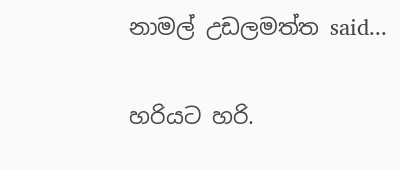නාමල් උඩලමත්ත said...

හරියට හරි.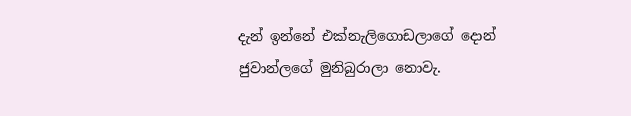දැන් ඉන්නේ එක්නැලිගොඩලාගේ දොන් ජුවාන්ලගේ මුනිබුරාලා නොවැ.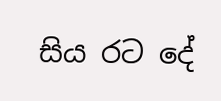සිය රට දේ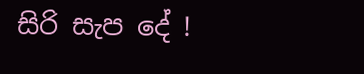සිරි සැප දේ !